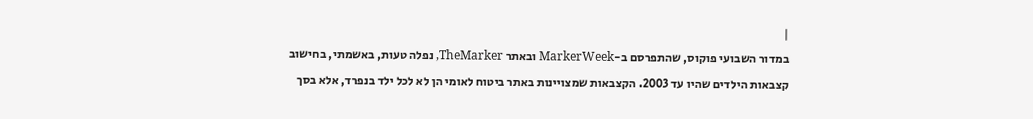|
במדור השבועי פוקוס, שהתפרסם ב-MarkerWeek ובאתר TheMarker, נפלה טעות, באשמתי, בחישוב קצבאות הילדים שהיו עד 2003. הקצבאות שמצויינות באתר ביטוח לאומי הן לא לכל ילד בנפרד, אלא בסך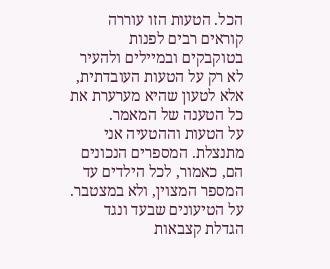הכל. הטעות הזו עוררה קוראים רבים לפנות בטוקבקים ובמיילים ולהעיר לא רק על הטעות העובדתית, אלא לטעון שהיא מערערת את כל הטענה של המאמר.
על הטעות וההטעיה אני מתנצלת. המספרים הנכונים הם, כאמור, לכל הילדים עד המספר המצוין, ולא במצטבר. על הטיעונים שבעד ונגד הגדלת קצבאות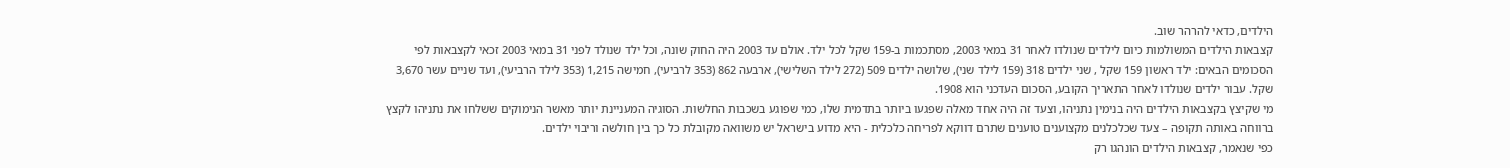הילדים, כדאי להרהר שוב.
קצבאות הילדים המשולמות כיום לילדים שנולדו לאחר 31 במאי 2003, מסתכמות ב-159 שקל לכל ילד. אולם עד 2003 היה החוק שונה, וכל ילד שנולד לפני 31 במאי 2003 זכאי לקצבאות לפי הסכומים הבאים: ילד ראשון 159 שקל , שני ילדים 318 (159 לילד שני), שלושה ילדים 509 (272 לילד השלישי), ארבעה 862 (353 לרביעי), חמישה 1,215 (353 לילד הרביעי), ועד שניים עשר 3,670 שקל. עבור ילדים שנולדו לאחר התאריך הקובע, הסכום העדכני הוא 1908.
מי שקיצץ בקצבאות הילדים היה בנימין נתניהו, וצעד זה היה אחד מאלה שפגעו ביותר בתדמית שלו, כמי שפוגע בשכבות החלשות. הסוגיה המעניינת יותר מאשר הנימוקים ששלחו את נתניהו לקצץ ברווחה באותה תקופה – צעד שכלכלנים מקצוענים טוענים שתרם דווקא לפריחה כלכלית - היא מדוע בישראל יש משוואה מקובלת כל כך בין חולשה וריבוי ילדים.
כפי שנאמר, קצבאות הילדים הונהגו רק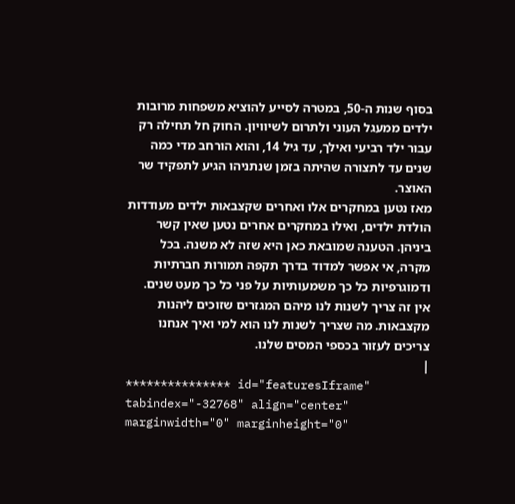בסוף שנות ה-50, במטרה לסייע להוציא משפחות מרובות ילדים ממעגל העוני ולתרום לשיוויון. החוק חל תחילה רק עבור ילד רביעי ואילך, עד גיל 14, והוא הורחב מדי כמה שנים עד לתצורה שהיתה בזמן שנתניהו הגיע לתפקיד שר האוצר.
מאז נטען במחקרים אלו ואחרים שקצבאות ילדים מעודדות הולדת ילדים, ואילו במחקרים אחרים נטען שאין קשר ביניהן. הטענה שמובאת כאן היא שזה לא משנה. בכל מקרה, אי אפשר למדוד בדרך תקפה תמורות חברתיות ודמוגרפיות כל כך משמעותיות על פני כל כך מעט שנים.
אין זה צריך לשנות לנו מיהם המגזרים שזוכים ליהנות מקצבאות. מה שצריך לשנות לנו הוא למי ואיך אנחנו צריכים לעזור בכספי המסים שלנו.
|
*************** id="featuresIframe" tabindex="-32768" align="center" marginwidth="0" marginheight="0"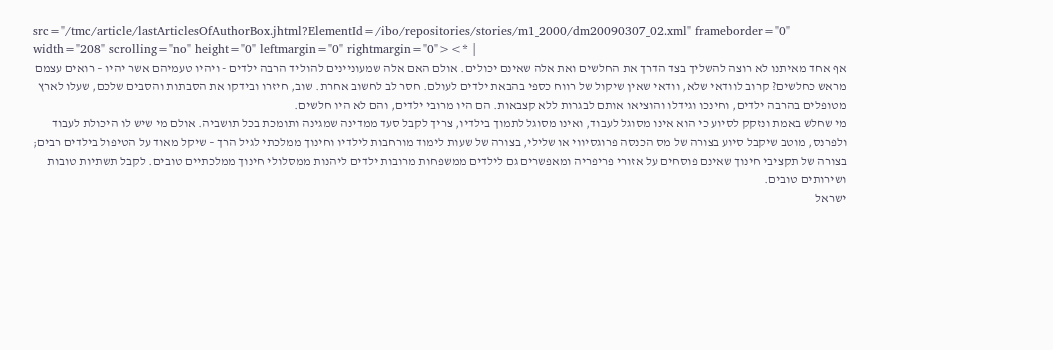src="/tmc/article/lastArticlesOfAuthorBox.jhtml?ElementId=/ibo/repositories/stories/m1_2000/dm20090307_02.xml" frameborder="0" width="208" scrolling="no" height="0" leftmargin="0" rightmargin="0"><* |
אף אחד מאיתנו לא רוצה להשליך בצד הדרך את החלשים ואת אלה שאינם יכולים. אולם האם אלה שמעוניינים להוליד הרבה ילדים - ויהיו טעמיהם אשר יהיו – רואים עצמם מראש כחלשים? קרוב לוודאי שלא, וודאי שאין שיקול של רווח כספי בהבאת ילדים לעולם. חסר לב לחשוב אחרת. שוב, חיזרו ובידקו את הסבתות והסבים שלכם, שעלו לארץ מטופלים בהרבה ילדים, וחינכו וגידלו והוציאו אותם לבגרות ללא קצבאות. הם היו מרובי ילדים, והם לא היו חלשים.
מי שחלש באמת ונזקק לסיוע כי הוא אינו מסוגל לעבוד, ואינו מסוגל לתמוך בילדיו, צריך לקבל סעד ממדינה שמגינה ותומכת בכל תושביה. אולם מי שיש לו היכולת לעבוד ולפרנס, מוטב שיקבל סיוע בצורה של מס הכנסה פרוגסיווי או שלילי, בצורה של שעות לימוד מורחבות לילדיו וחינוך ממלכתי לגיל הרך – שיקל מאוד על הטיפול בילדים רבים; בצורה של תקציבי חינוך שאינם פוסחים על אזורי פריפריה ומאפשרים גם לילדים ממשפחות מרובות ילדים ליהנות ממסלולי חינוך ממלכתיים טובים. לקבל תשתיות טובות ושירותים טובים.
ישראל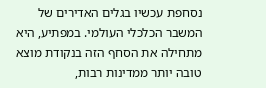נסחפת עכשיו בגלים האדירים של המשבר הכלכלי העולמי. במפתיע, היא מתחילה את הסחף הזה בנקודת מוצא טובה יותר ממדינות רבות,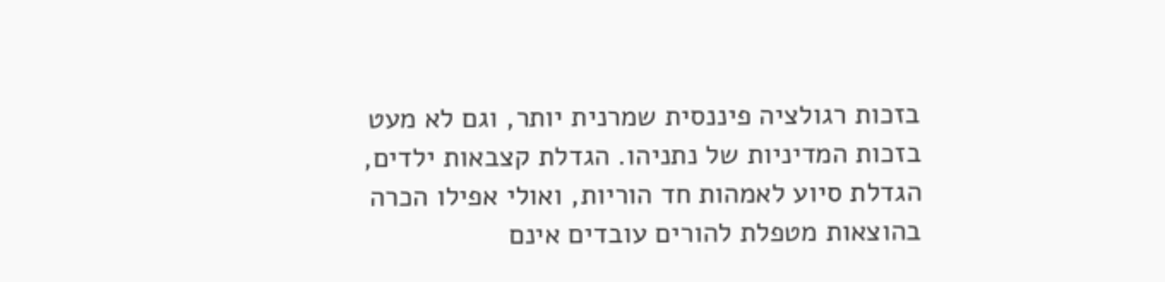בזכות רגולציה פיננסית שמרנית יותר, וגם לא מעט בזכות המדיניות של נתניהו. הגדלת קצבאות ילדים, הגדלת סיוע לאמהות חד הוריות, ואולי אפילו הכרה בהוצאות מטפלת להורים עובדים אינם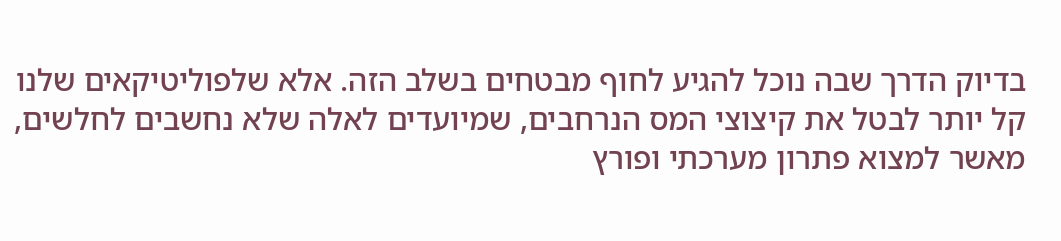בדיוק הדרך שבה נוכל להגיע לחוף מבטחים בשלב הזה. אלא שלפוליטיקאים שלנו קל יותר לבטל את קיצוצי המס הנרחבים, שמיועדים לאלה שלא נחשבים לחלשים, מאשר למצוא פתרון מערכתי ופורץ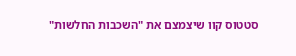סטטוס קוו שיצמצם את "השכבות החלשות"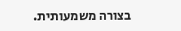בצורה משמעותית.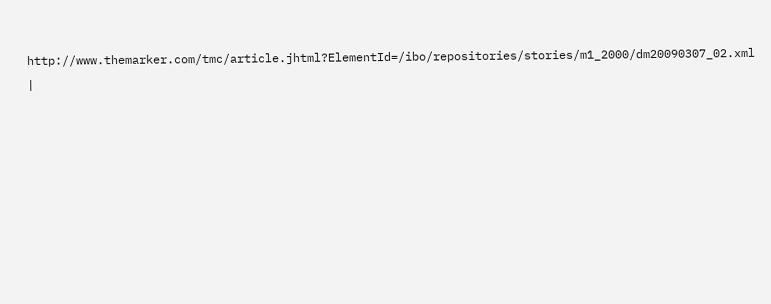http://www.themarker.com/tmc/article.jhtml?ElementId=/ibo/repositories/stories/m1_2000/dm20090307_02.xml
|